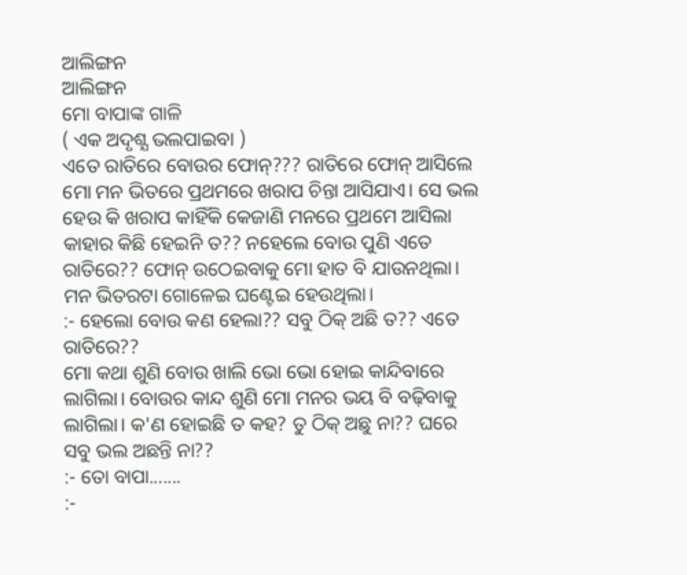ଆଲିଙ୍ଗନ
ଆଲିଙ୍ଗନ
ମୋ ବାପାଙ୍କ ଗାଳି
( ଏକ ଅଦୃଶ୍ଯ ଭଲପାଇବା )
ଏତେ ରାତିରେ ବୋଉର ଫୋନ୍??? ରାତିରେ ଫୋନ୍ ଆସିଲେ ମୋ ମନ ଭିତରେ ପ୍ରଥମରେ ଖରାପ ଚିନ୍ତା ଆସିଯାଏ। ସେ ଭଲ ହେଉ କି ଖରାପ କାହିଁକି କେଜାଣି ମନରେ ପ୍ରଥମେ ଆସିଲା କାହାର କିଛି ହେଇନି ତ?? ନହେଲେ ବୋଉ ପୁଣି ଏତେ ରାତିରେ?? ଫୋନ୍ ଉଠେଇବାକୁ ମୋ ହାତ ବି ଯାଉନଥିଲା। ମନ ଭିତରଟା ଗୋଳେଇ ଘଣ୍ଟେଇ ହେଉଥିଲା।
:- ହେଲୋ ବୋଉ କଣ ହେଲା?? ସବୁ ଠିକ୍ ଅଛି ତ?? ଏତେ ରାତିରେ??
ମୋ କଥା ଶୁଣି ବୋଉ ଖାଲି ଭୋ ଭୋ ହୋଇ କାନ୍ଦିବାରେ ଲାଗିଲା। ବୋଉର କାନ୍ଦ ଶୁଣି ମୋ ମନର ଭୟ ବି ବଢ଼ିବାକୁ ଲାଗିଲା। କ'ଣ ହୋଇଛି ତ କହ? ତୁ ଠିକ୍ ଅଛୁ ନା?? ଘରେ ସବୁ ଭଲ ଅଛନ୍ତି ନା??
:- ତୋ ବାପା.......
:-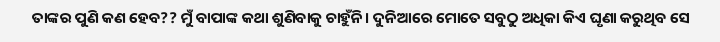ତାଙ୍କର ପୁଣି କଣ ହେବ?? ମୁଁ ବାପାଙ୍କ କଥା ଶୁଣିବାକୁ ଚାହୁଁନି। ଦୁନିଆରେ ମୋତେ ସବୁଠୁ ଅଧିକା କିଏ ଘୃଣା କରୁଥିବ ସେ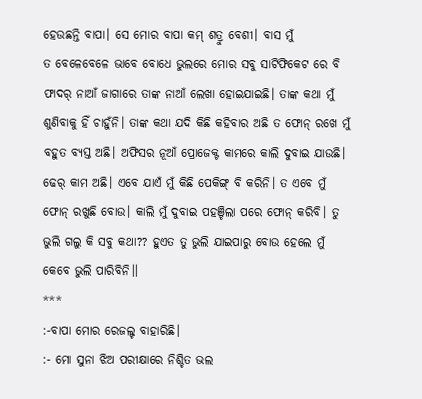ହେଉଛନ୍ତି ବାପା। ସେ ମୋର ବାପା କମ୍ ଶତ୍ରୁ ବେଶୀ। ବାସ ମୁଁ
ତ ବେଳେବେଳେ ଭାବେ ବୋଧେ ଭୁଲରେ ମୋର ସବୁ ସାଟିଫିକେଟ ରେ ବି ଫାଦର୍ ନାଆଁ ଜାଗାରେ ତାଙ୍କ ନାଆଁ ଲେଖା ହୋଇଯାଇଛି। ତାଙ୍କ କଥା ମୁଁ ଶୁଣିବାକୁ ହିଁ ଚାହୁଁନି। ତାଙ୍କ କଥା ଯଦି କିଛି କହିବାର ଅଛି ତ ଫୋନ୍ ରଖେ ମୁଁ ବହୁତ ବ୍ୟସ୍ତ ଅଛି। ଅଫିସର ନୂଆଁ ପ୍ରୋଜେକ୍ଟ କାମରେ କାଲି ଦୁବାଇ ଯାଉଛି। ଢେର୍ କାମ ଅଛି। ଏବେ ଯାଏଁ ମୁଁ କିଛି ପେକିଙ୍ଗ୍ ବି କରିନି। ତ ଏବେ ମୁଁ ଫୋନ୍ ରଖୁଛି ବୋଉ। କାଲି ମୁଁ ଦୁବାଇ ପହଞ୍ଚିଲା ପରେ ଫୋନ୍ କରିବି। ତୁ ଭୁଲି ଗଲୁ କି ସବୁ କଥା?? ହୁଏତ ତୁ ଭୁଲି ଯାଇପାରୁ ବୋଉ ହେଲେ ମୁଁ କେବେ ଭୁଲି ପାରିବିନି।।
***
:-ବାପା ମୋର ରେଜଲ୍ଟ ବାହାରିଛି।
:- ମୋ ସୁନା ଝିଅ ପରୀକ୍ଷାରେ ନିଶ୍ଚିତ ଭଲ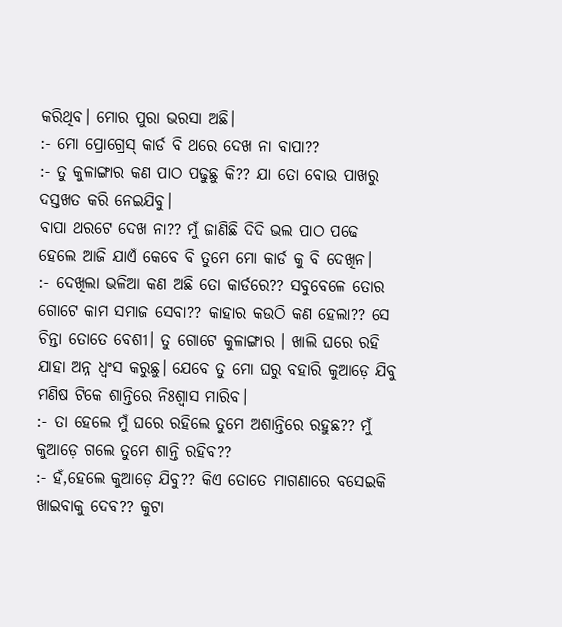କରିଥିବ। ମୋର ପୁରା ଭରସା ଅଛି।
:- ମୋ ପ୍ରୋଗ୍ରେସ୍ କାର୍ଡ ବି ଥରେ ଦେଖ ନା ବାପା??
:- ତୁ କୁଳାଙ୍ଗାର କଣ ପାଠ ପଢୁଛୁ କି?? ଯା ତୋ ବୋଉ ପାଖରୁ ଦସ୍ତଖତ କରି ନେଇଯିବୁ।
ବାପା ଥରଟେ ଦେଖ ନା?? ମୁଁ ଜାଣିଛି ଦିଦି ଭଲ ପାଠ ପଢେ ହେଲେ ଆଜି ଯାଏଁ କେବେ ବି ତୁମେ ମୋ କାର୍ଡ କୁ ବି ଦେଖିନ।
:- ଦେଖିଲା ଭଳିଆ କଣ ଅଛି ତୋ କାର୍ଡରେ?? ସବୁବେଳେ ତୋର ଗୋଟେ କାମ ସମାଜ ସେବା?? କାହାର କଉଠି କଣ ହେଲା?? ସେ ଚିନ୍ତା ତୋତେ ବେଶୀ। ତୁ ଗୋଟେ କୁଳାଙ୍ଗାର । ଖାଲି ଘରେ ରହି ଯାହା ଅନ୍ନ ଧ୍ଵଂସ କରୁଛୁ। ଯେବେ ତୁ ମୋ ଘରୁ ବହାରି କୁଆଡ଼େ ଯିବୁ ମଣିଷ ଟିକେ ଶାନ୍ତିରେ ନିଃଶ୍ୱାସ ମାରିବ।
:- ତା ହେଲେ ମୁଁ ଘରେ ରହିଲେ ତୁମେ ଅଶାନ୍ତିରେ ରହୁଛ?? ମୁଁ କୁଆଡ଼େ ଗଲେ ତୁମେ ଶାନ୍ତି ରହିବ??
:- ହଁ,ହେଲେ କୁଆଡ଼େ ଯିବୁ?? କିଏ ତୋତେ ମାଗଣାରେ ବସେଇକି ଖାଇବାକୁ ଦେବ?? କୁଟା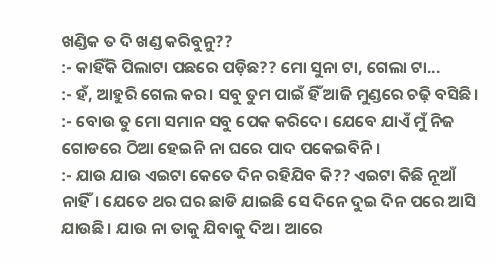ଖଣ୍ଡିକ ତ ଦି ଖଣ୍ଡ କରିବୁନୁ??
:- କାହିଁକି ପିଲାଟା ପଛରେ ପଡ଼ିଛ?? ମୋ ସୁନା ଟା, ଗେଲା ଟା...
:- ହଁ, ଆହୁରି ଗେଲ କର। ସବୁ ତୁମ ପାଇଁ ହିଁ ଆଜି ମୁଣ୍ଡରେ ଚଢ଼ି ବସିଛି।
:- ବୋଉ ତୁ ମୋ ସମାନ ସବୁ ପେକ କରିଦେ। ଯେବେ ଯାଏଁ ମୁଁ ନିଜ ଗୋଡରେ ଠିଆ ହେଇନି ନା ଘରେ ପାଦ ପକେଇବିନି।
:- ଯାଉ ଯାଉ ଏଇଟା କେତେ ଦିନ ରହିଯିବ କି?? ଏଇଟା କିଛି ନୂଆଁ ନାହିଁ। ଯେତେ ଥର ଘର ଛାଡି ଯାଇଛି ସେ ଦିନେ ଦୁଇ ଦିନ ପରେ ଆସି ଯାଉଛି। ଯାଉ ନା ତାକୁ ଯିବାକୁ ଦିଅ। ଆରେ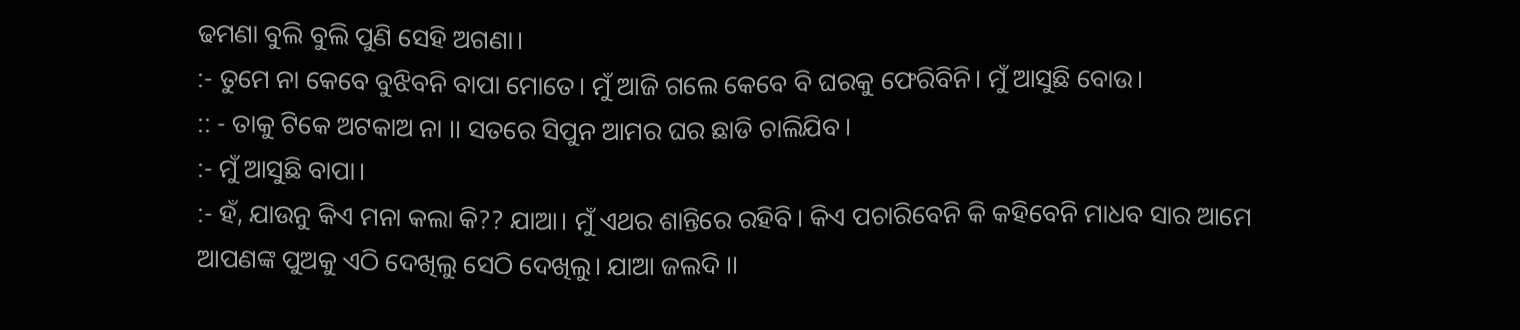ଢମଣା ବୁଲି ବୁଲି ପୁଣି ସେହି ଅଗଣା।
:- ତୁମେ ନା କେବେ ବୁଝିବନି ବାପା ମୋତେ। ମୁଁ ଆଜି ଗଲେ କେବେ ବି ଘରକୁ ଫେରିବିନି। ମୁଁ ଆସୁଛି ବୋଉ।
:: - ତାକୁ ଟିକେ ଅଟକାଅ ନା ।। ସତରେ ସିପୁନ ଆମର ଘର ଛାଡି ଚାଲିଯିବ।
:- ମୁଁ ଆସୁଛି ବାପା।
:- ହଁ, ଯାଉନୁ କିଏ ମନା କଲା କି?? ଯାଆ। ମୁଁ ଏଥର ଶାନ୍ତିରେ ରହିବି। କିଏ ପଚାରିବେନି କି କହିବେନି ମାଧବ ସାର ଆମେ ଆପଣଙ୍କ ପୁଅକୁ ଏଠି ଦେଖିଲୁ ସେଠି ଦେଖିଲୁ। ଯାଆ ଜଲଦି ।।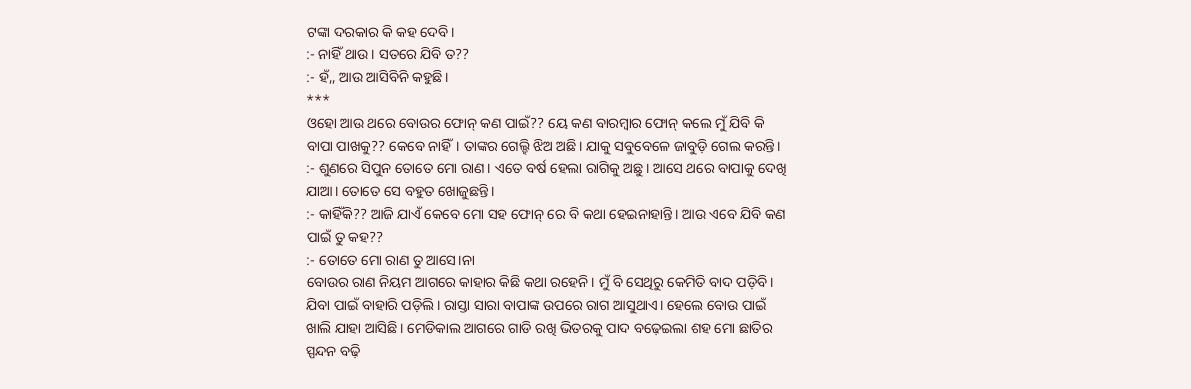ଟଙ୍କା ଦରକାର କି କହ ଦେବି।
:- ନାହିଁ ଥାଉ। ସତରେ ଯିବି ତ??
:- ହଁ,, ଆଉ ଆସିବିନି କହୁଛି।
***
ଓହୋ ଆଉ ଥରେ ବୋଉର ଫୋନ୍ କଣ ପାଇଁ?? ୟେ କଣ ବାରମ୍ବାର ଫୋନ୍ କଲେ ମୁଁ ଯିବି କି ବାପା ପାଖକୁ?? କେବେ ନାହିଁ। ତାଙ୍କର ଗେଲ୍ହି ଝିଅ ଅଛି। ଯାକୁ ସବୁବେଳେ ଜାବୁଡ଼ି ଗେଲ କରନ୍ତି।
:- ଶୁଣରେ ସିପୁନ ତୋତେ ମୋ ରାଣ। ଏତେ ବର୍ଷ ହେଲା ରାଗିକୁ ଅଛୁ। ଆସେ ଥରେ ବାପାକୁ ଦେଖି ଯାଆ। ତୋତେ ସେ ବହୁତ ଖୋଜୁଛନ୍ତି।
:- କାହିଁକି?? ଆଜି ଯାଏଁ କେବେ ମୋ ସହ ଫୋନ୍ ରେ ବି କଥା ହେଇନାହାନ୍ତି। ଆଉ ଏବେ ଯିବି କଣ ପାଇଁ ତୁ କହ??
:- ତୋତେ ମୋ ରାଣ ତୁ ଆସେ।ନା
ବୋଉର ରାଣ ନିୟମ ଆଗରେ କାହାର କିଛି କଥା ରହେନି। ମୁଁ ବି ସେଥିରୁ କେମିତି ବାଦ ପଡ଼ିବି। ଯିବା ପାଇଁ ବାହାରି ପଡ଼ିଲି। ରାସ୍ତା ସାରା ବାପାଙ୍କ ଉପରେ ରାଗ ଆସୁଥାଏ। ହେଲେ ବୋଉ ପାଇଁ ଖାଲି ଯାହା ଆସିଛି। ମେଡିକାଲ ଆଗରେ ଗାଡି ରଖି ଭିତରକୁ ପାଦ ବଢ଼େଇଲା ଶହ ମୋ ଛାତିର ସ୍ପନ୍ଦନ ବଢ଼ି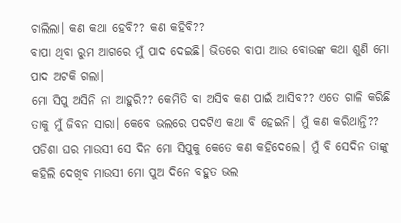ଚାଲିଲା। କଣ କଥା ହେବି?? କଣ କହିବି??
ବାପା ଥିବା ରୁମ ଆଗରେ ମୁଁ ପାଦ ଦେଇଛି। ଭିତରେ ବାପା ଆଉ ବୋଉଙ୍କ କଥା ଶୁଣି ମୋ ପାଦ ଅଟକି ଗଲା।
ମୋ ସିପୁ ଅସିନି ନା ଆହୁରି?? କେମିତି ବା ଅସିବ କଣ ପାଇଁ ଆସିବ?? ଏତେ ଗାଳି କରିଛି ତାକୁ ମୁଁ ଜିବନ ସାରା। କେବେ ଭଲରେ ପଦଟିଏ କଥା ବି ହେଇନି। ମୁଁ କଣ କରିଥାନ୍ତି?? ପଡିଶା ଘର ମାଉସୀ ସେ ଦିନ ମୋ ସିପୁକୁ କେତେ କଣ କହିଦେଲେ। ମୁଁ ବି ସେଦିନ ତାଙ୍କୁ କହିଲି ଦେଖିବ ମାଉସୀ ମୋ ପୁଅ ଦିନେ ବହୁତ ଭଲ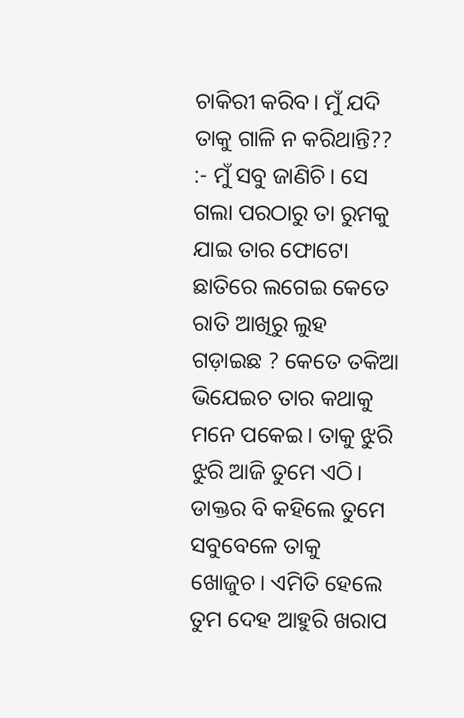ଚାକିରୀ କରିବ। ମୁଁ ଯଦି ତାକୁ ଗାଳି ନ କରିଥାନ୍ତି??
:- ମୁଁ ସବୁ ଜାଣିଚି। ସେ ଗଲା ପରଠାରୁ ତା ରୁମକୁ ଯାଇ ତାର ଫୋଟୋ ଛାତିରେ ଲଗେଇ କେତେ ରାତି ଆଖିରୁ ଲୁହ ଗଡ଼ାଇଛ ? କେତେ ତକିଆ ଭିଯେଇଚ ତାର କଥାକୁ ମନେ ପକେଇ। ତାକୁ ଝୁରି ଝୁରି ଆଜି ତୁମେ ଏଠି। ଡାକ୍ତର ବି କହିଲେ ତୁମେ ସବୁବେଳେ ତାକୁ ଖୋଜୁଚ। ଏମିତି ହେଲେ ତୁମ ଦେହ ଆହୁରି ଖରାପ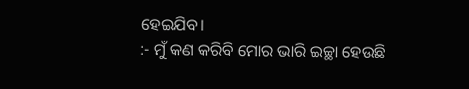ହେଇଯିବ।
:- ମୁଁ କଣ କରିବି ମୋର ଭାରି ଇଚ୍ଛା ହେଉଛି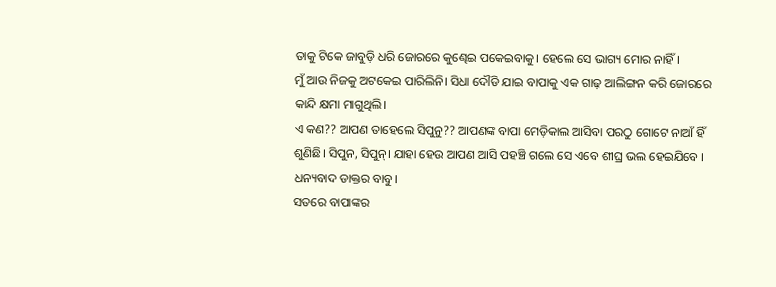ତାକୁ ଟିକେ ଜାବୁଡ଼ି ଧରି ଜୋରରେ କୁଣ୍ଢେଇ ପକେଇବାକୁ। ହେଲେ ସେ ଭାଗ୍ୟ ମୋର ନାହିଁ।
ମୁଁ ଆଉ ନିଜକୁ ଅଟକେଇ ପାରିଲିନି। ସିଧା ଦୌଡି ଯାଇ ବାପାକୁ ଏକ ଗାଢ଼ ଆଲିଙ୍ଗନ କରି ଜୋରରେ କାନ୍ଦି କ୍ଷମା ମାଗୁଥିଲି।
ଏ କଣ?? ଆପଣ ତାହେଲେ ସିପୁନୁ?? ଆପଣଙ୍କ ବାପା ମେଡ଼ିକାଲ ଆସିବା ପରଠୁ ଗୋଟେ ନାଆଁ ହିଁ ଶୁଣିଛି। ସିପୁନ, ସିପୁନ୍। ଯାହା ହେଉ ଆପଣ ଆସି ପହଞ୍ଚି ଗଲେ ସେ ଏବେ ଶୀଘ୍ର ଭଲ ହେଇଯିବେ ।
ଧନ୍ୟବାଦ ଡାକ୍ତର ବାବୁ।
ସତରେ ବାପାଙ୍କର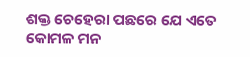ଶକ୍ତ ଚେହେରା ପଛରେ ଯେ ଏତେ କୋମଳ ମନ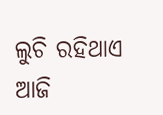ଲୁଚି ରହିଥାଏ ଆଜି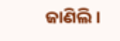ଜାଣିଲି।